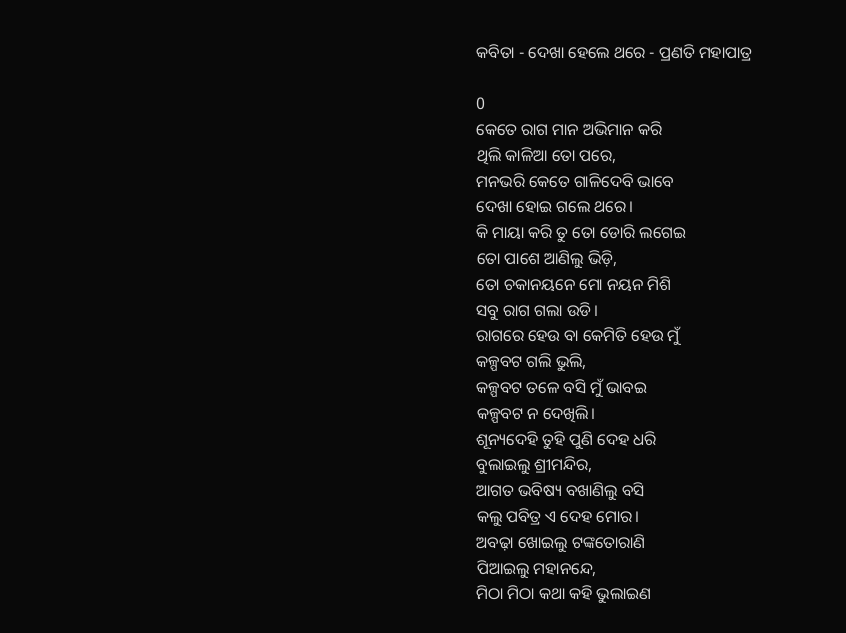କବିତା - ଦେଖା ହେଲେ ଥରେ - ପ୍ରଣତି ମହାପାତ୍ର

0
କେତେ ରାଗ ମାନ ଅଭିମାନ କରି
ଥିଲି କାଳିଆ ତୋ ପରେ,
ମନଭରି କେତେ ଗାଳିଦେବି ଭାବେ
ଦେଖା ହୋଇ ଗଲେ ଥରେ।
କି ମାୟା କରି ତୁ ତୋ ଡୋରି ଲଗେଇ
ତୋ ପାଶେ ଆଣିଲୁ ଭିଡ଼ି,
ତୋ ଚକାନୟନେ ମୋ ନୟନ ମିଶି
ସବୁ ରାଗ ଗଲା ଉଡି।
ରାଗରେ ହେଉ ବା କେମିତି ହେଉ ମୁଁ
କଳ୍ପବଟ ଗଲି ଭୁଲି,
କଳ୍ପବଟ ତଳେ ବସି ମୁଁ ଭାବଇ
କଳ୍ପବଟ ନ ଦେଖିଲି।
ଶୂନ୍ୟଦେହି ତୁହି ପୁଣି ଦେହ ଧରି
ବୁଲାଇଲୁ ଶ୍ରୀମନ୍ଦିର,
ଆଗତ ଭବିଷ୍ୟ ବଖାଣିଲୁ ବସି
କଲୁ ପବିତ୍ର ଏ ଦେହ ମୋର।
ଅବଢ଼ା ଖୋଇଲୁ ଟଙ୍କତୋରାଣି
ପିଆଇଲୁ ମହାନନ୍ଦେ,
ମିଠା ମିଠା କଥା କହି ଭୁଲାଇଣ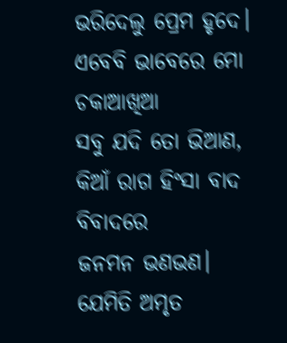ଭରିଦେଲୁ ପ୍ରେମ ହୃଦେ।
ଏବେବି ଭାବେରେ ମୋ ଚକାଆଖିଆ
ସବୁ ଯଦି ତୋ ଭିଆଣ,
କିଆଁ ରାଗ ହିଂସା ବାଦ ବିବାଦରେ
ଜନମନ ଭଣଭଣ।
ଯେମିତି ଅମୃତ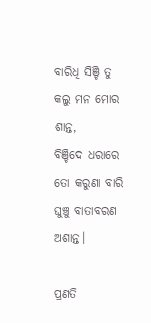ବାରିଧି ସିଞ୍ଚି ତୁ
କଲୁ ମନ ମୋର ଶାନ୍ତ,
ବିଞ୍ଚିଦେ ଧରାରେ ତୋ କରୁଣା ବାରି
ଘୁଞ୍ଚୁ ବାତାବରଣ ଅଶାନ୍ତ।

ପ୍ରଣତି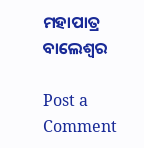ମହାପାତ୍ର
ବାଲେଶ୍ଵର

Post a Comment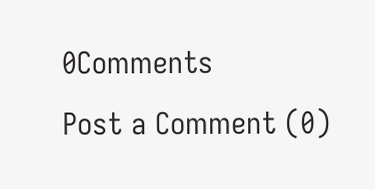0Comments
Post a Comment (0)